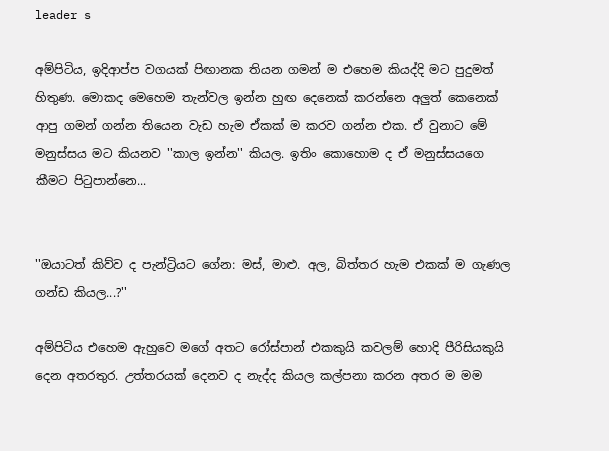leader s

අම්පිටිය, ඉදිආප්ප වගයක් පිඟානක තියන ගමන් ම එහෙම කියද්දි මට පුදුමත් හිතුණ. මොකද මෙහෙම තැන්වල ඉන්න හුඟ දෙනෙක් කරන්නෙ අලුත් කෙනෙක් ආපු ගමන් ගන්න තියෙන වැඩ හැම ඒකක් ම කරව ගන්න එක. ඒ වුනාට මේ මනුස්සය මට කියනව ''කාල ඉන්න'' කියල. ඉතිං කොහොම ද ඒ මනුස්සයගෙ කීමට පිටුපාන්නෙ...


''ඔයාටත් කිව්ව ද පැන්ට්‍රියට ගේන: මස්, මාළු. අල, බිත්තර හැම එකක් ම ගැණල ගන්ඩ කියල...?''

අම්පිටිය එහෙම ඇහුවෙ මගේ අතට රෝස්පාන් එකකුයි කවලම් හොදි පීරිසියකුයි දෙන අතරතුර. උත්තරයක් දෙනව ද නැද්ද කියල කල්පනා කරන අතර ම මම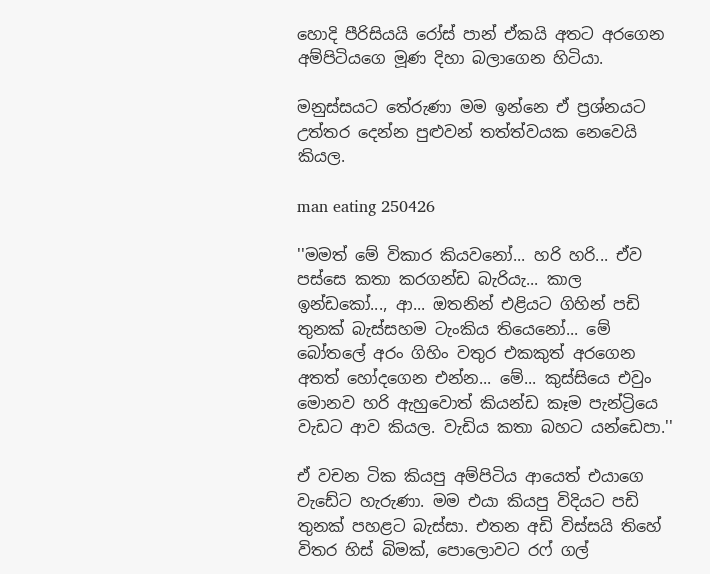හොදි පීරිසියයි රෝස් පාන් ඒකයි අතට අරගෙන අම්පිටියගෙ මූණ දිහා බලාගෙන හිටියා.

මනුස්සයට තේරුණා මම ඉන්නෙ ඒ ප්‍රශ්නයට උත්තර දෙන්න පුළුවන් තත්ත්වයක නෙවෙයි කියල.

man eating 250426

''මමත් මේ විකාර කියවනෝ... හරි හරි... ඒව පස්සෙ කතා කරගන්ඩ බැරියැ... කාල ඉන්ඩකෝ..., ආ... ඔතනින් එළියට ගිහින් පඩි තුනක් බැස්සහම ටැංකිය තියෙනෝ... මේ බෝතලේ අරං ගිහිං වතුර එකකුත් අරගෙන අතත් හෝදගෙන එන්න... මේ... කුස්සියෙ එවුං මොනව හරි ඇහුවොත් කියන්ඩ කෑම පැන්ට්‍රියෙ වැඩට ආව කියල. වැඩිය කතා බහට යන්ඩෙපා.''

ඒ වචන ටික කියපු අම්පිටිය ආයෙත් එයාගෙ වැඩේට හැරුණා. මම එයා කියපු විදියට පඩි තුනක් පහළට බැස්සා. එතන අඩි විස්සයි තිහේ විතර හිස් බිමක්, පොලොවට රෆ් ගල්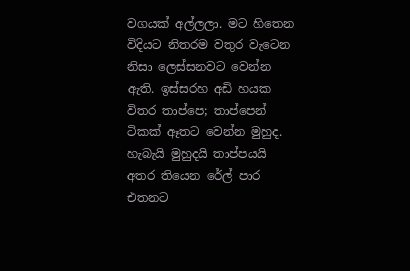වගයක් අල්ලලා. මට හිතෙන විදියට නිතරම වතුර වැටෙන නිසා ලෙස්සනවට වෙන්න ඇති. ඉස්සරහ අඩි හයක විතර තාප්පෙ; තාප්පෙන් ටිකක් ඈතට වෙන්න මුහුද. හැබැයි මුහුදයි තාප්පයයි අතර තියෙන රේල් පාර එතනට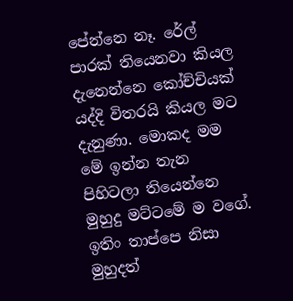පේන්නෙ නෑ. රේල් පාරක් තියෙනවා කියල දැනෙන්නෙ කෝච්චියක් යද්දි විතරයි කියල මට දැනුණා. මොකද මම මේ ඉන්න තැන පිහිටලා තියෙන්නෙ මුහුදු මට්ටමේ ම වගේ. ඉතිං තාප්පෙ නිසා මුහුදත්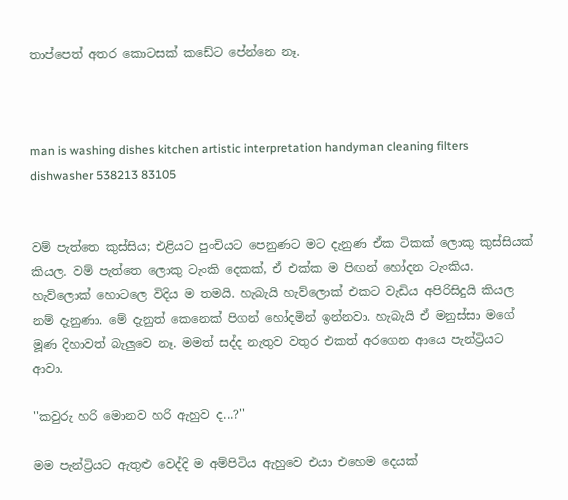තාප්පෙත් අතර කොටසක් කඩේට පේන්නෙ නෑ.



man is washing dishes kitchen artistic interpretation handyman cleaning filters dishwasher 538213 83105


වම් පැත්තෙ කුස්සිය; එළියට පුංචියට පෙනුණට මට දැනුණ ඒක ටිකක් ලොකු කුස්සියක් කියල. වම් පැත්තෙ ලොකු ටැංකි දෙකක්, ඒ එක්ක ම පිඟන් හෝදන ටැංකිය. හැව්ලොක් හොටලෙ විදිය ම තමයි. හැබැයි හැව්ලොක් එකට වැඩිය අපිරිසිදුයි කියල නම් දැනුණා. මේ දැනුත් කෙනෙක් පිගන් හෝදමින් ඉන්නවා. හැබැයි ඒ මනුස්සා මගේ මූණ දිහාවත් බැලුවෙ නෑ. මමත් සද්ද නැතුව වතුර එකත් අරගෙන ආයෙ පැන්ට්‍රියට ආවා.

''කවුරු හරි මොනව හරි ඇහුව ද...?''

මම පැන්ට්‍රියට ඇතුළු වෙද්දි ම අම්පිටිය ඇහුවෙ එයා එහෙම දෙයක්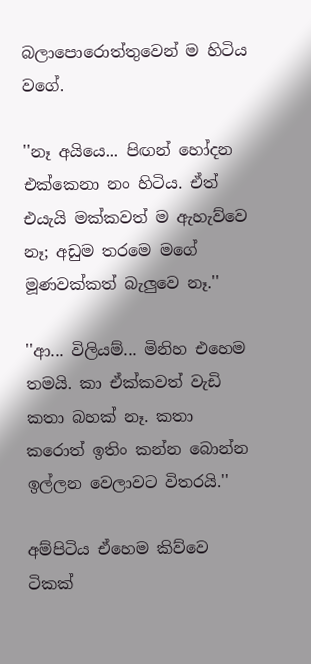බලාපොරොත්තුවෙන් ම හිටිය වගේ.

''නෑ අයියෙ... පිඟන් හෝදන එක්කෙනා නං හිටිය. ඒත් එයැයි මක්කවත් ම ඇහැව්වෙ නෑ; අඩුම තරමෙ මගේ මූණවක්කත් බැලුවෙ නෑ.''

''ආ... විලියම්... මිනිහ එහෙම තමයි. කා ඒක්කවත් වැඩි කතා බහක් නෑ. කතා කරොත් ඉතිං කන්න බොන්න ඉල්ලන වෙලාවට විතරයි.''

අම්පිටිය ඒහෙම කිව්වෙ ටිකක්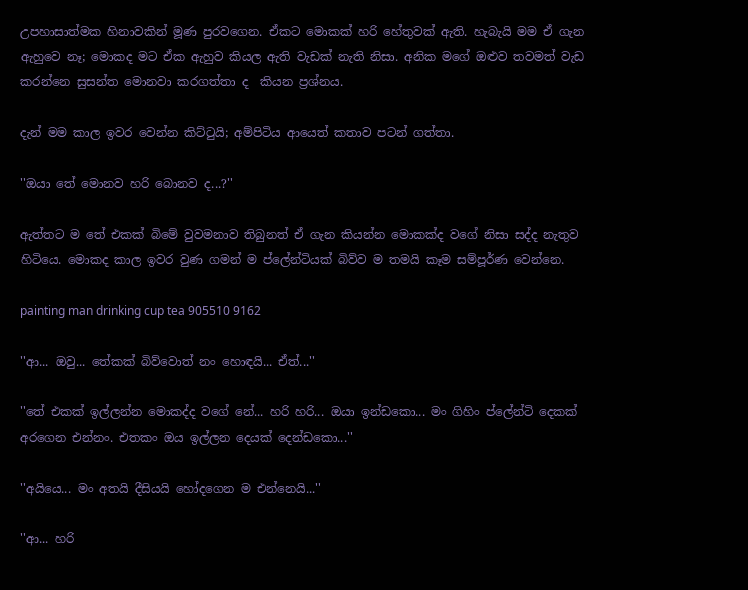උපහාසාත්මක හිනාවකින් මූණ පුරවගෙන. ඒකට මොකක් හරි හේතුවක් ඇති. හැබැයි මම ඒ ගැන ඇහුවෙ නෑ; මොකද මට ඒක ඇහුව කියල ඇති වැඩක් නැති නිසා. අනික මගේ ඔළුව තවමත් වැඩ කරන්නෙ සුසන්ත මොනවා කරගත්තා ද  කියන ප්‍රශ්නය.

දැන් මම කාල ඉවර වෙන්න කිට්ටුයි; අම්පිටිය ආයෙත් කතාව පටන් ගත්තා.

''ඔයා තේ මොනව හරි බොනව ද...?''

ඇත්තට ම තේ එකක් බිමේ වුවමනාව තිබුනත් ඒ ගැන කියන්න මොකක්ද වගේ නිසා සද්ද නැතුව හිටියෙ. මොකද කාල ඉවර වුණ ගමන් ම ප්ලේන්ටියක් බිව්ව ම තමයි කෑම සම්පූර්ණ වෙන්නෙ.

painting man drinking cup tea 905510 9162

''ආ... ඔවු... තේකක් බිව්වොත් නං හොඳයි... ඒත්...''

''තේ එකක් ඉල්ලන්න මොකද්ද වගේ නේ... හරි හරි... ඔයා ඉන්ඩකො... මං ගිහිං ප්ලේන්ටි දෙකක් අරගෙන එන්නං. එතකං ඔය ඉල්ලන දෙයක් දෙන්ඩකො...''

''අයියෙ... මං අතයි දීසියයි හෝදගෙන ම එන්නෙයි...''

''ආ... හරි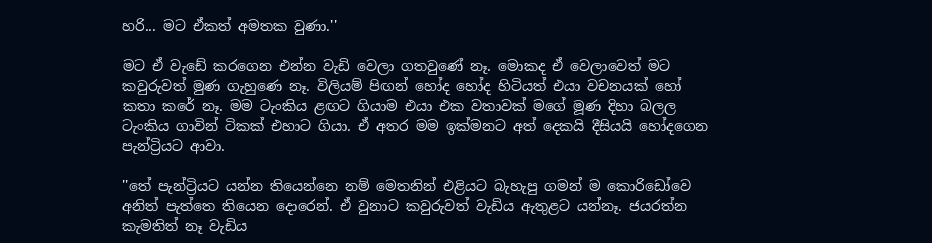හරි... මට ඒකත් අමතක වුණා.''

මට ඒ වැඩේ කරගෙන එන්න වැඩි වෙලා ගතවුණේ නෑ. මොකද ඒ වෙලාවෙත් මට කවුරුවත් මුණ ගැහුණෙ නෑ. විලියම් පිඟන් හෝද හෝද හිටියත් එයා වචනයක් හෝ කතා කරේ නෑ. මම ටැංකිය ළඟට ගියාම එයා එක වතාවක් මගේ මූණ දිහා බලල ටැංකිය ගාවින් ටිකක් එහාට ගියා. ඒ අතර මම ඉක්මනට අත් දෙකයි දීසියයි හෝදගෙන පැන්ට්‍රියට ආවා.

''තේ පැන්ට්‍රියට යන්න තියෙන්නෙ නම් මෙතනින් එළියට බැහැපු ගමන් ම කොරිඩෝවෙ අනිත් පැත්තෙ තියෙන දොරෙන්. ඒ වුනාට කවුරුවත් වැඩිය ඇතුළට යන්නෑ. ජයරත්න කැමතිත් නෑ වැඩිය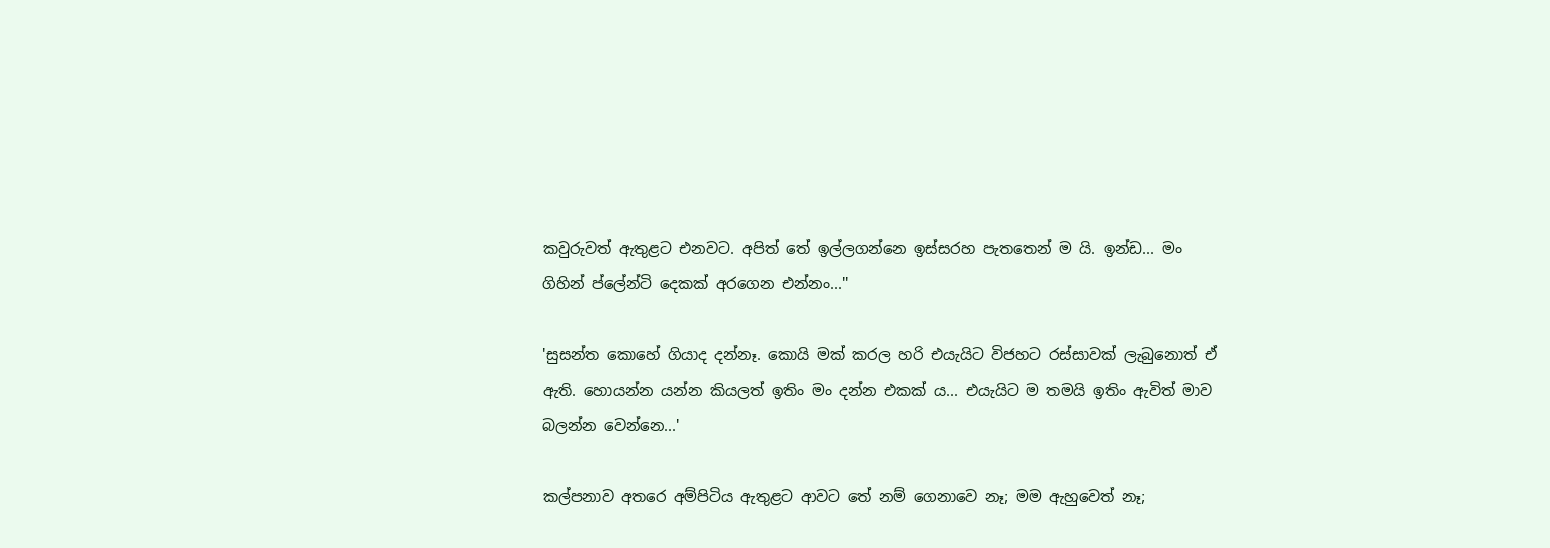කවුරුවත් ඇතුළට එනවට. අපිත් තේ ඉල්ලගන්නෙ ඉස්සරහ පැතතෙන් ම යි. ඉන්ඩ... මං ගිහින් ප්ලේන්ටි දෙකක් අරගෙන එන්නං...''

'සුසන්ත කොහේ ගියාද දන්නෑ. කොයි මක් කරල හරි එයැයිට විජහට රස්සාවක් ලැබුනොත් ඒ ඇති. හොයන්න යන්න කියලත් ඉතිං මං දන්න එකක් ය... එයැයිට ම තමයි ඉතිං ඇවිත් මාව බලන්න වෙන්නෙ...'

කල්පනාව අතරෙ අම්පිටිය ඇතුළට ආවට තේ නම් ගෙනාවෙ නෑ; මම ඇහුවෙත් නෑ;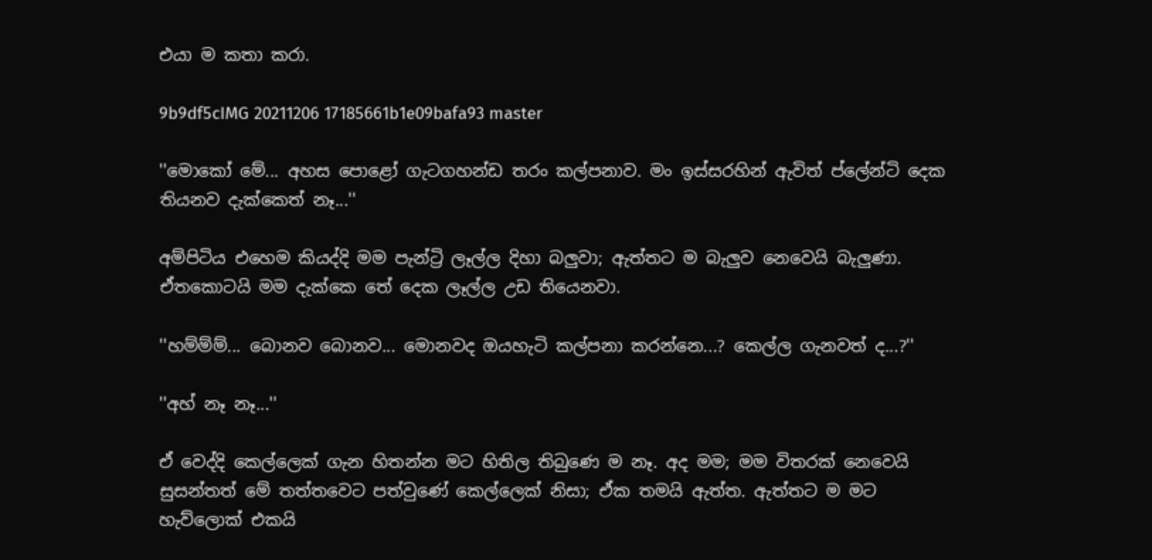එයා ම කතා කරා.

9b9df5cIMG 20211206 17185661b1e09bafa93 master

''මොකෝ මේ... අහස පොළෝ ගැටගහන්ඩ තරං කල්පනාව. මං ඉස්සරහින් ඇවිත් ප්ලේන්ටි දෙක තියනව දැක්කෙත් නෑ...''

අම්පිටිය එහෙම කියද්දි මම පැන්ට්‍රි ලෑල්ල දිහා බලුවා; ඇත්තට ම බැලුව නෙවෙයි බැලුණා. ඒතකොටයි මම දැක්කෙ තේ දෙක ලෑල්ල උඩ තියෙනවා.

''හම්ම්ම්... බොනව බොනව... මොනවද ඔයහැටි කල්පනා කරන්නෙ...? කෙල්ල ගැනවත් ද...?''

''අහ් නෑ නෑ...''

ඒ වෙද්දි කෙල්ලෙක් ගැන හිතන්න මට හිතිල තිබුණෙ ම නෑ. අද මම; මම විතරක් නෙවෙයි සුසන්තත් මේ තත්තවෙට පත්වුණේ කෙල්ලෙක් නිසා; ඒක තමයි ඇත්ත. ඇත්තට ම මට හැව්ලොක් එකයි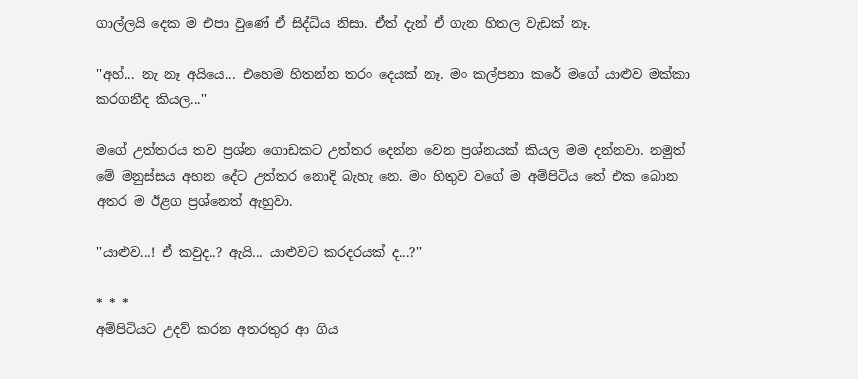ගාල්ලයි දෙක ම එපා වුණේ ඒ සිද්ධිය නිසා. ඒත් දැන් ඒ ගැන හිතල වැඩක් නෑ.

''අහ්... නැ නෑ අයියෙ... එහෙම හිතන්න තරං දෙයක් නෑ. මං කල්පනා කරේ මගේ යාළුව මක්කා කරගනීද කියල...''

මගේ උත්තරය තව ප්‍රශ්න ගොඩකට උත්තර දෙන්න වෙන ප්‍රශ්නයක් කියල මම දන්නවා. නමුත් මේ මනුස්සය අහන දේට උත්තර නොදි බැහැ නෙ. මං හිතුව වගේ ම අම්පිටිය තේ එක බොන අතර ම ඊළග ප්‍රශ්නෙත් ඇහුවා.

''යාළුව...! ඒ කවුද..? ඇයි... යාළුවට කරදරයක් ද...?''

* * *
අම්පිටියට උදව් කරන අතරතුර ආ ගිය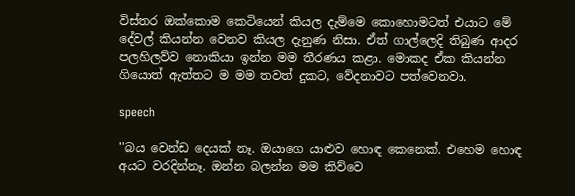විස්තර ඔක්කොම කෙටියෙන් කියල දැම්මෙ කොහොමටත් එයාට මේ දේවල් කියන්න වෙනව කියල දැනුණ නිසා. ඒත් ගාල්ලෙදි තිබුණ ආදර පලහිලව්ව නොකියා ඉන්න මම තීරණය කළා. මොකද ඒක කියන්න ගියොත් ඇත්තට ම මම තවත් දුකට, වේදනාවට පත්වෙනවා.

speech

''බය වෙන්ඩ දෙයක් නෑ. ඔයාගෙ යාළුව හොඳ කෙනෙක්. එහෙම හොඳ අයට වරදින්නෑ. ඔන්න බලන්න මම කිව්වෙ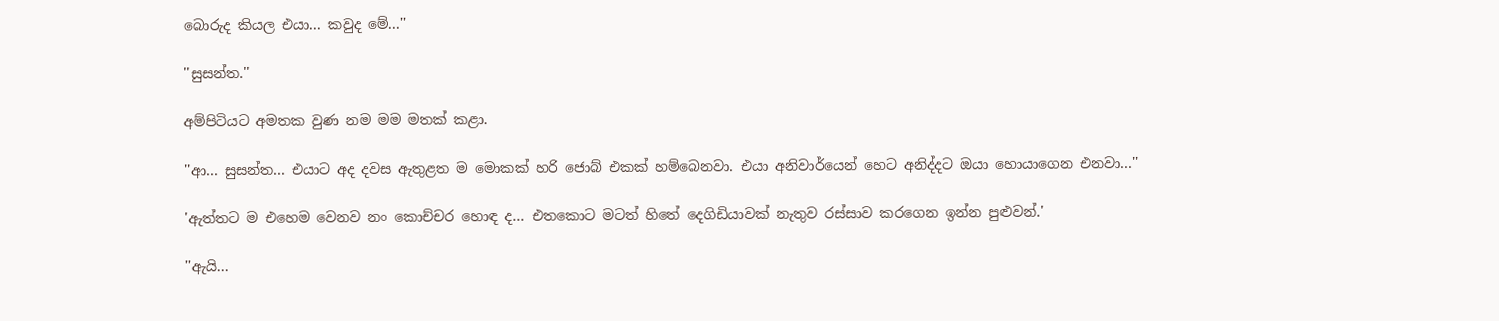බොරුද කියල එයා... කවුද මේ...''

''සුසන්ත.''

අම්පිටියට අමතක වුණ නම මම මතක් කළා.

''ආ... සුසන්ත... එයාට අද දවස ඇතුළත ම මොකක් හරි ජොබ් එකක් හම්බෙනවා. එයා අනිවාර්යෙන් හෙට අනිද්දට ඔයා හොයාගෙන එනවා...''

'ඇත්තට ම එහෙම වෙනව නං කොච්චර හොඳ ද... එතකොට මටත් හිතේ දෙගිඩියාවක් නැතුව රස්සාව කරගෙන ඉන්න පුළුවන්.'

''ඇයි...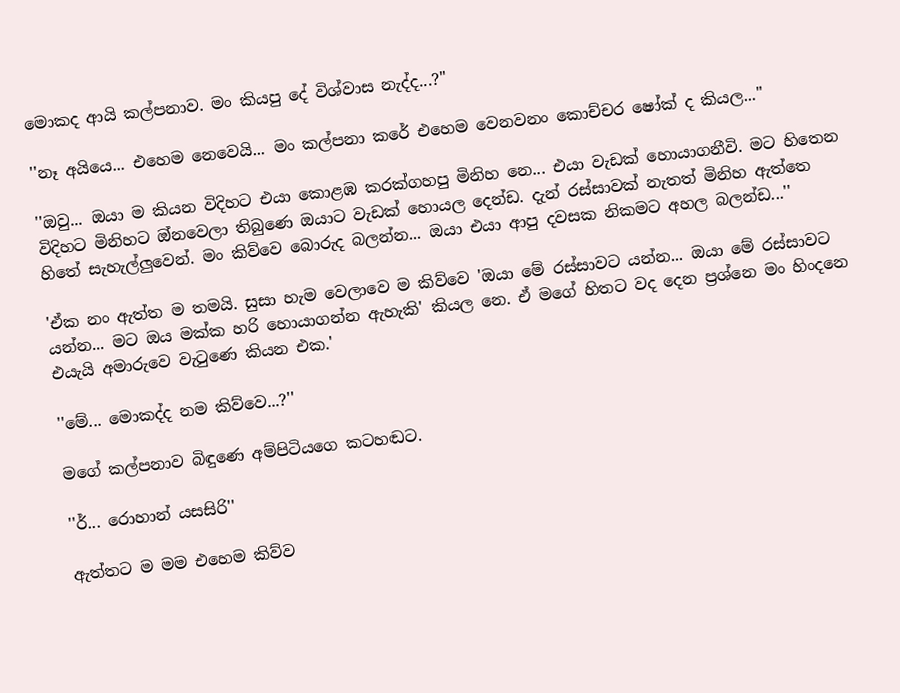මොකද ආයි කල්පනාව. මං කියපු දේ විශ්වාස නැද්ද...?''

''නෑ අයියෙ... එහෙම නෙවෙයි... මං කල්පනා කරේ එහෙම වෙනවනං කොච්චර ෂෝක් ද කියල...''

''ඔවු... ඔයා ම කියන විදිහට එයා කොළඹ කරක්ගහපු මිනිහ නෙ... එයා වැඩක් හොයාගනීවි. මට හිතෙන විදිහට මිනිහට ඔ්නවෙලා තිබුණෙ ඔයාට වැඩක් හොයල දෙන්ඩ. දැන් රස්සාවක් නැතත් මිනිහ ඇත්තෙ හිතේ සැහැල්ලුවෙන්. මං කිව්වෙ බොරුද බලන්න... ඔයා එයා ආපු දවසක නිකමට අහල බලන්ඩ...''

'ඒක නං ඇත්ත ම තමයි. සුසා හැම වෙලාවෙ ම කිව්වෙ 'ඔයා මේ රස්සාවට යන්න... ඔයා මේ රස්සාවට යන්න... මට ඔය මක්ක හරි හොයාගන්න ඇහැකි' කියල නෙ. ඒ මගේ හිතට වද දෙන ප්‍රශ්නෙ මං හිංදනෙ එයැයි අමාරුවෙ වැටුණෙ කියන එක.'

''මේ... මොකද්ද නම කිව්වෙ...?''

මගේ කල්පනාව බිඳුණෙ අම්පිටියගෙ කටහඬට.

''ර්... රොහාන් යසසිරි''

ඇත්තට ම මම එහෙම කිව්ව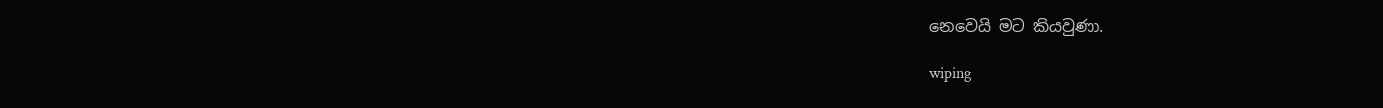නෙවෙයි මට කියවුණා.

wiping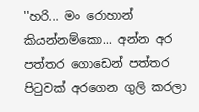''හරි... මං රොහාන් කියන්නම්කො... අන්න අර පත්තර ගොඩෙන් පත්තර පිටුවක් අරගෙන ගුලි කරලා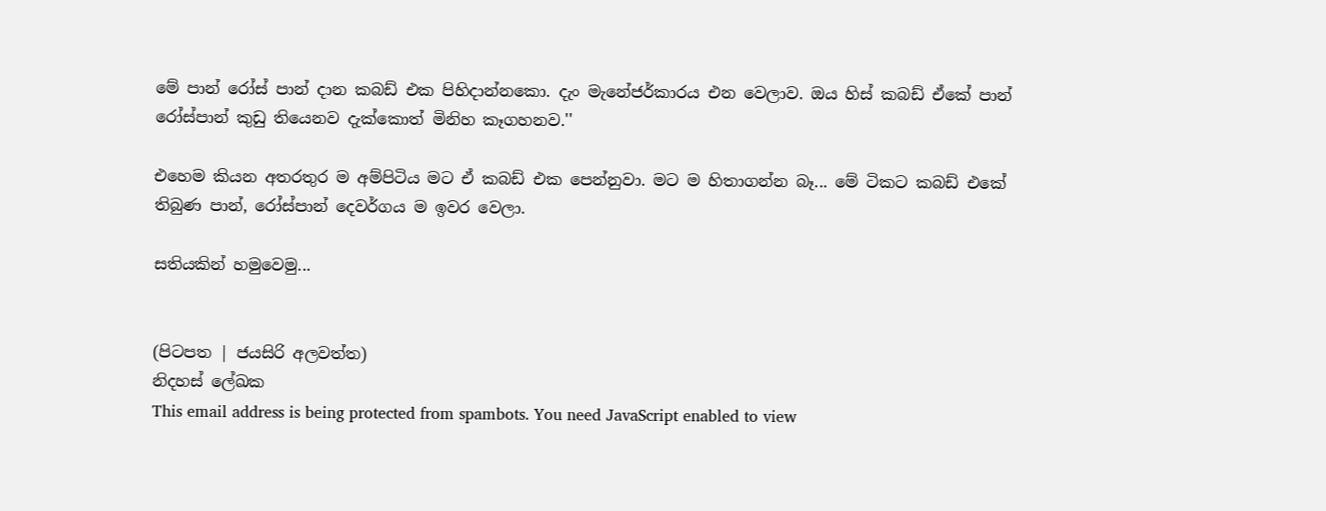මේ පාන් රෝස් පාන් දාන කබඩ් එක පිහිදාන්නකො. දැං මැනේජර්කාරය එන වෙලාව. ඔය හිස් කබඩ් ඒකේ පාන් රෝස්පාන් කුඩු තියෙනව දැක්කොත් මිනිහ කෑගහනව.''

එහෙම කියන අතරතුර ම අම්පිටිය මට ඒ කබඩ් එක පෙන්නුවා. මට ම හිතාගන්න බෑ... මේ ටිකට කබඩ් එකේ තිබුණ පාන්, රෝස්පාන් දෙවර්ගය ම ඉවර වෙලා.

සතියකින් හමුවෙමු...


(පිටපත | ජයසිරි අලවත්ත)
නිදහස් ලේඛක
This email address is being protected from spambots. You need JavaScript enabled to view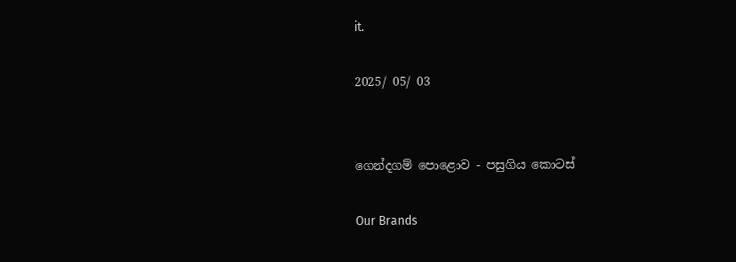it.

2025/ 05/ 03


ගෙන්දගම් පොළොව - පසුගිය කොටස්

Our Brands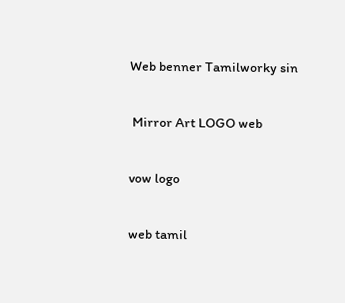Web benner Tamilworky sin

 Mirror Art LOGO web

vow logo

web tamil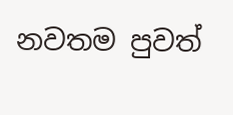නවතම පුවත්